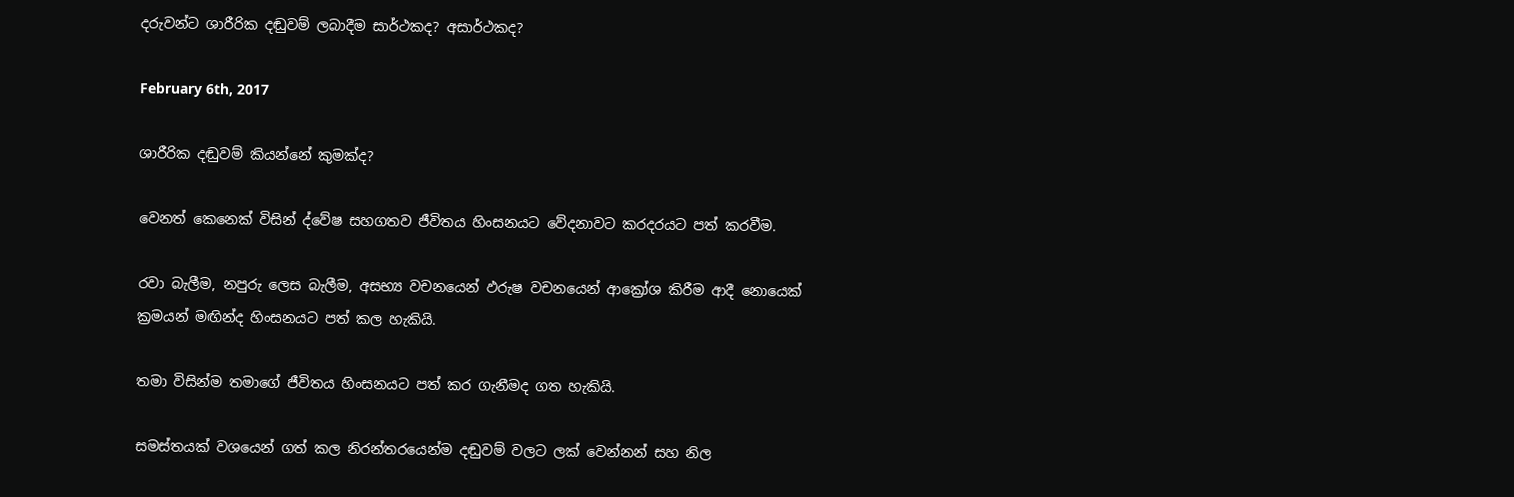දරුවන්ට ශාරීරික දඬුවම් ලබාදීම සාර්ථකද? අසාර්ථකද?

February 6th, 2017

ශාරීරික දඬුවම් කියන්නේ කුමක්ද?

වෙනත් කෙනෙක් විසින් ද්වේෂ සහගතව ජීවිතය හිංසනයට වේදනාවට කරදරයට පත් කරවීම.

රවා බැලීම, නපුරු ලෙස බැලීම, අසභ්‍ය වචනයෙන් ඵරුෂ වචනයෙන් ආක්‍රෝශ කිරීම ආදී නොයෙක් ක්‍රමයන් මඟින්ද හිංසනයට පත් කල හැකියි.

තමා විසින්ම තමාගේ ජීවිතය හිංසනයට පත් කර ගැනීමද ගත හැකියි.

සමස්තයක් වශයෙන් ගත් කල නිරන්තරයෙන්ම දඬුවම් වලට ලක් වෙන්නන් සහ නිල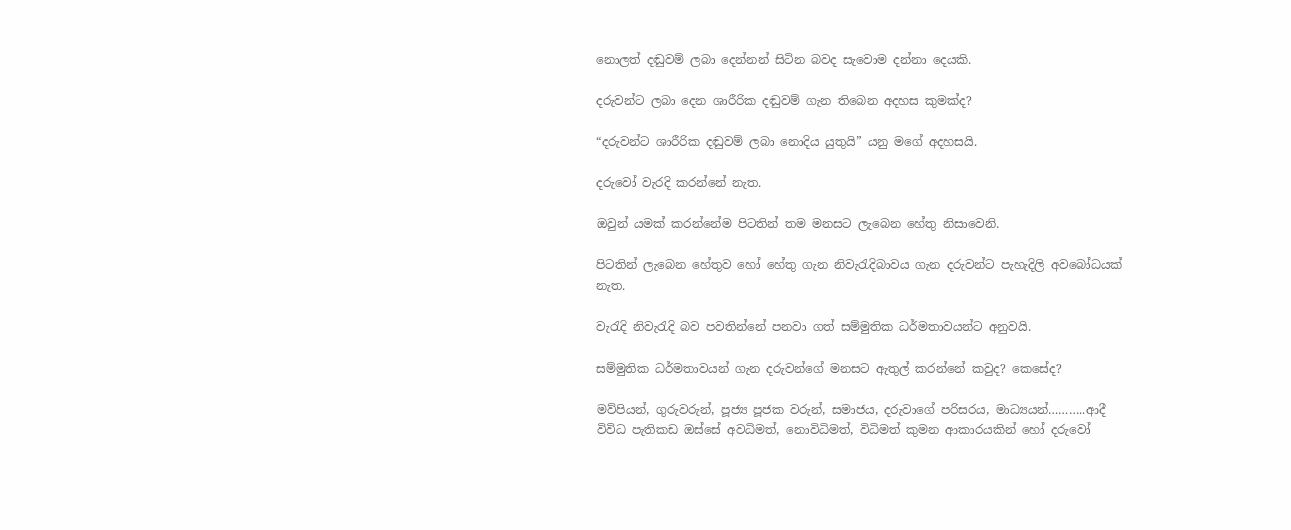නොලත් දඬුවම් ලබා දෙන්නන් සිටින බවද සැවොම දන්නා දෙයකි.

දරුවන්ට ලබා දෙන ශාරීරික දඬුවම් ගැන තිබෙන අදහස කුමක්ද?

“දරුවන්ට ශාරීරික දඬුවම් ලබා නොදිය යුතුයි” යනු මගේ අදහසයි.

දරුවෝ වැරදි කරන්නේ නැත.

ඔවුන් යමක් කරන්නේම පිටතින් තම මනසට ලැබෙන හේතු නිසාවෙනි.

පිටතින් ලැබෙන හේතුව හෝ හේතු ගැන නිවැරැදිබාවය ගැන දරුවන්ට පැහැදිලි අවබෝධයක් නැත.

වැරැදි නිවැරැදි බව පවතින්නේ පනවා ගත් සම්මුතික ධර්මතාවයන්ට අනුවයි.

සම්මුතික ධර්මතාවයන් ගැන දරුවන්ගේ මනසට ඇතුල් කරන්නේ කවුද? කෙසේද?

මව්පියන්, ගුරුවරුන්, පූජ්‍ය පූජක වරුන්, සමාජය, දරුවාගේ පරිසරය, මාධ්‍යයන්………..ආදී විවිධ පැතිකඩ ඔස්සේ අවධිමත්, නොවිධිමත්, විධිමත් කුමන ආකාරයකින් හෝ දරුවෝ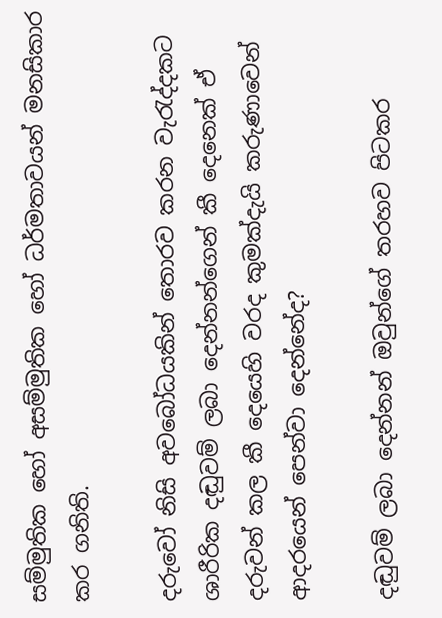සම්මුතික හෝ අසම්මුතික හෝ ධර්මතාවයන් මනසිකාර කර ගනිති.

දරුවෝ නිසි අවබෝධයකින් තොරව කරන වැරැද්දකට ශාරීරික දඬුවම් ලබා දෙන්නන්ගෙන් කී දෙනෙක් ඒ දරුවන් කල කී දෙයෙහි වරද කුමක්දැයි කරුණාවෙන් ආදරයෙන් පෙන්වා දෙන්නේද?

දඬුවම් ලබා දෙන්නන් ඔවුන්ගේ තරහව පිටකර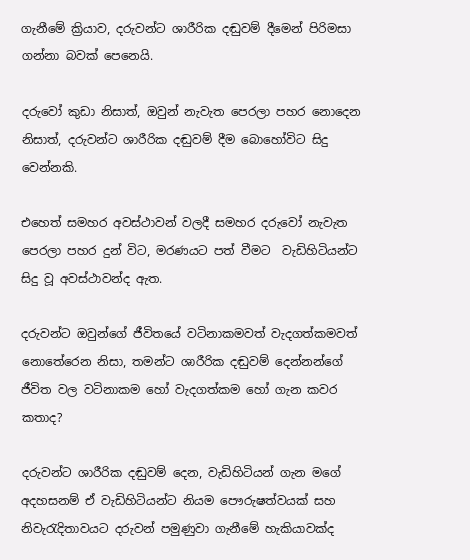ගැනීමේ ක්‍රියාව, දරුවන්ට ශාරීරික දඬුවම් දීමෙන් පිරිමසා ගන්නා බවක් පෙනෙයි.

දරුවෝ කුඩා නිසාත්, ඔවුන් නැවැත පෙරලා පහර නොදෙන නිසාත්, දරුවන්ට ශාරීරික දඬුවම් දීම බොහෝවිට සිදු වෙන්නකි.

එහෙත් සමහර අවස්ථාවන් වලදී සමහර දරුවෝ නැවැත පෙරලා පහර දුන් විට, මරණයට පත් වීමට  වැඩිහිටියන්ට සිදු වූ අවස්ථාවන්ද ඇත.

දරුවන්ට ඔවුන්ගේ ජීවිතයේ වටිනාකමවත් වැදගත්කමවත් නොතේරෙන නිසා, තමන්ට ශාරීරික දඬුවම් දෙන්නන්ගේ ජීවිත වල වටිනාකම හෝ වැදගත්කම හෝ ගැන කවර කතාද?

දරුවන්ට ශාරීරික දඬුවම් දෙන, වැඩිහිටියන් ගැන මගේ අදහසනම් ඒ වැඩිහිටියන්ට නියම පෞරුෂත්වයක් සහ නිවැරැදිතාවයට දරුවන් පමුණුවා ගැනීමේ හැකියාවක්ද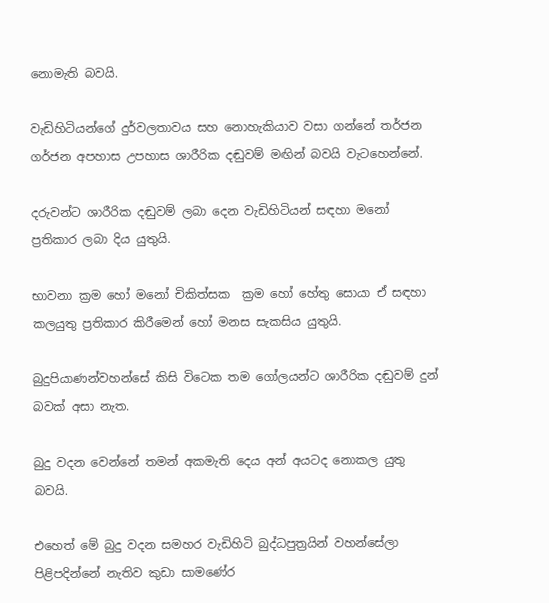නොමැති බවයි.

වැඩිහිටියන්ගේ දුර්වලතාවය සහ නොහැකියාව වසා ගන්නේ තර්ජන ගර්ජන අපහාස උපහාස ශාරීරික දඬුවම් මඟින් බවයි වැටහෙන්නේ.

දරුවන්ට ශාරීරික දඬුවම් ලබා දෙන වැඩිහිටියන් සඳහා මනෝ ප්‍රතිකාර ලබා දිය යුතුයි.

භාවනා ක්‍රම හෝ මනෝ චිකිත්සක  ක්‍රම හෝ හේතු සොයා ඒ සඳහා කලයුතු ප්‍රතිකාර කිරීමෙන් හෝ මනස සැකසිය යුතුයි.

බුදුපියාණන්වහන්සේ කිසි විටෙක තම ගෝලයන්ට ශාරීරික දඬුවම් දුන් බවක් අසා නැත.

බුදු වදන වෙන්නේ තමන් අකමැති දෙය අන් අයටද නොකල යුතු බවයි.

එහෙත් මේ බුදු වදන සමහර වැඩිහිටි බුද්ධපුත්‍රයින් වහන්සේලා පිළිපදින්නේ නැතිව කුඩා සාමණේර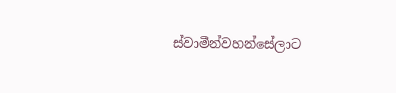ස්වාමීන්වහන්සේලාට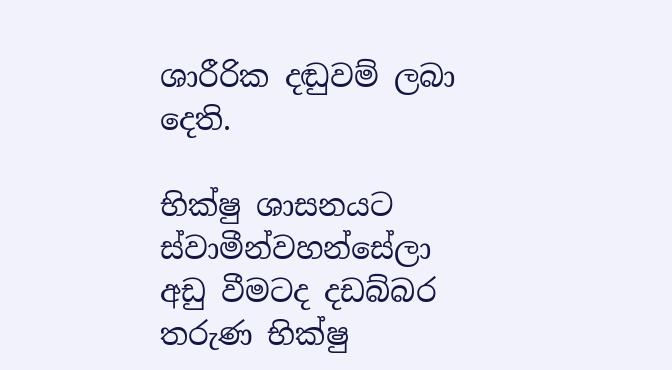ශාරීරික දඬුවම් ලබා දෙති.

භික්ෂු ශාසනයට ස්වාමීන්වහන්සේලා අඩු වීමටද දඩබ්බර තරුණ භික්ෂු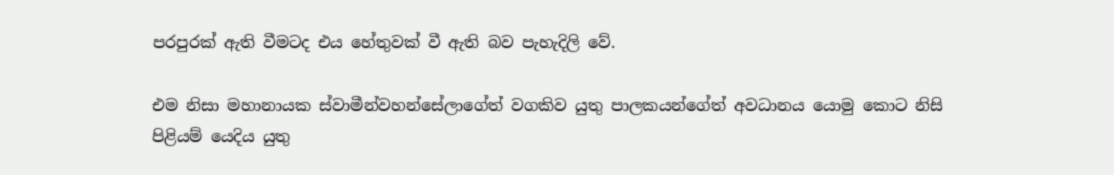පරපුරක් ඇති වීමටද එය හේතුවක් වී ඇති බව පැහැදිලි වේ.

එම නිසා මහානායක ස්වාමීන්වහන්සේලාගේත් වගකිව යුතු පාලකයන්ගේත් අවධානය යොමු කොට නිසි පිළියම් යෙදිය යුතු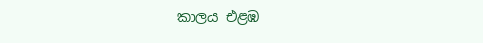කාලය එළඹ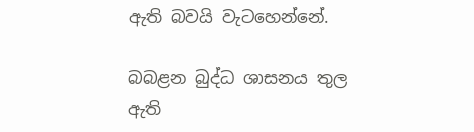ඇති බවයි වැටහෙන්නේ.

බබළන බුද්ධ ශාසනය තුල ඇති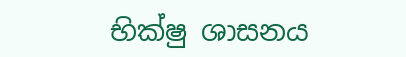භික්ෂු ශාසනය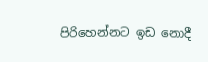පිරිහෙන්නට ඉඩ නොදී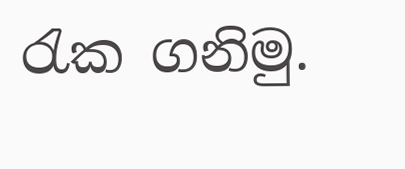රැක ගනිමු.